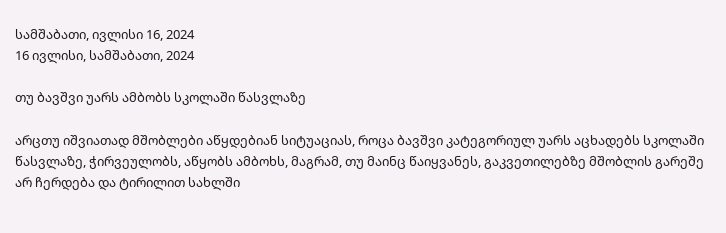სამშაბათი, ივლისი 16, 2024
16 ივლისი, სამშაბათი, 2024

თუ ბავშვი უარს ამბობს სკოლაში წასვლაზე

არცთუ იშვიათად მშობლები აწყდებიან სიტუაციას, როცა ბავშვი კატეგორიულ უარს აცხადებს სკოლაში წასვლაზე, ჭირვეულობს, აწყობს ამბოხს, მაგრამ, თუ მაინც წაიყვანეს, გაკვეთილებზე მშობლის გარეშე არ ჩერდება და ტირილით სახლში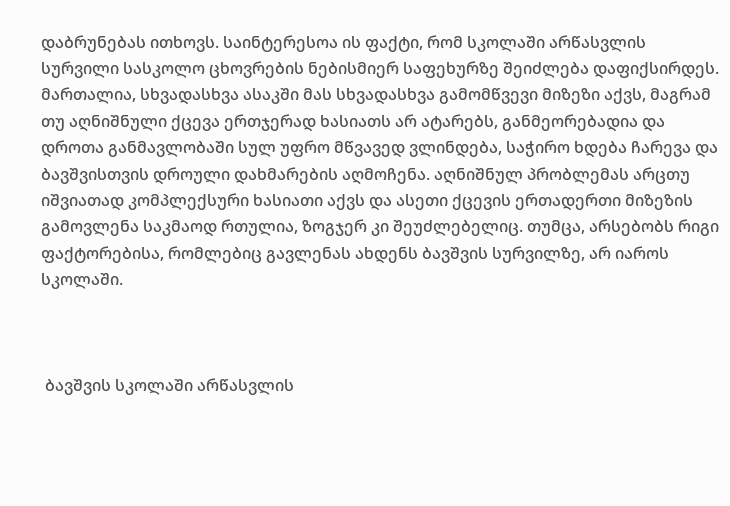დაბრუნებას ითხოვს. საინტერესოა ის ფაქტი, რომ სკოლაში არწასვლის სურვილი სასკოლო ცხოვრების ნებისმიერ საფეხურზე შეიძლება დაფიქსირდეს. მართალია, სხვადასხვა ასაკში მას სხვადასხვა გამომწვევი მიზეზი აქვს, მაგრამ თუ აღნიშნული ქცევა ერთჯერად ხასიათს არ ატარებს, განმეორებადია და დროთა განმავლობაში სულ უფრო მწვავედ ვლინდება, საჭირო ხდება ჩარევა და ბავშვისთვის დროული დახმარების აღმოჩენა. აღნიშნულ პრობლემას არცთუ იშვიათად კომპლექსური ხასიათი აქვს და ასეთი ქცევის ერთადერთი მიზეზის გამოვლენა საკმაოდ რთულია, ზოგჯერ კი შეუძლებელიც. თუმცა, არსებობს რიგი ფაქტორებისა, რომლებიც გავლენას ახდენს ბავშვის სურვილზე, არ იაროს სკოლაში.



 ბავშვის სკოლაში არწასვლის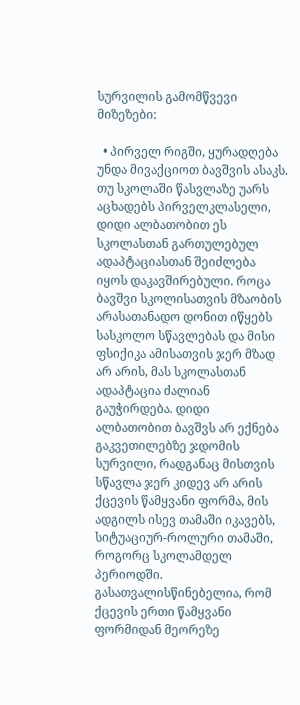სურვილის გამომწვევი მიზეზები:

  • პირველ რიგში, ყურადღება უნდა მივაქციოთ ბავშვის ასაკს. თუ სკოლაში წასვლაზე უარს აცხადებს პირველკლასელი, დიდი ალბათობით ეს სკოლასთან გართულებულ ადაპტაციასთან შეიძლება იყოს დაკავშირებული. როცა ბავშვი სკოლისათვის მზაობის არასათანადო დონით იწყებს სასკოლო სწავლებას და მისი ფსიქიკა ამისათვის ჯერ მზად არ არის, მას სკოლასთან ადაპტაცია ძალიან გაუჭირდება. დიდი ალბათობით ბავშვს არ ექნება გაკვეთილებზე ჯდომის სურვილი, რადგანაც მისთვის სწავლა ჯერ კიდევ არ არის ქცევის წამყვანი ფორმა, მის ადგილს ისევ თამაში იკავებს, სიტუაციურ-როლური თამაში, როგორც სკოლამდელ პერიოდში. გასათვალისწინებელია, რომ ქცევის ერთი წამყვანი ფორმიდან მეორეზე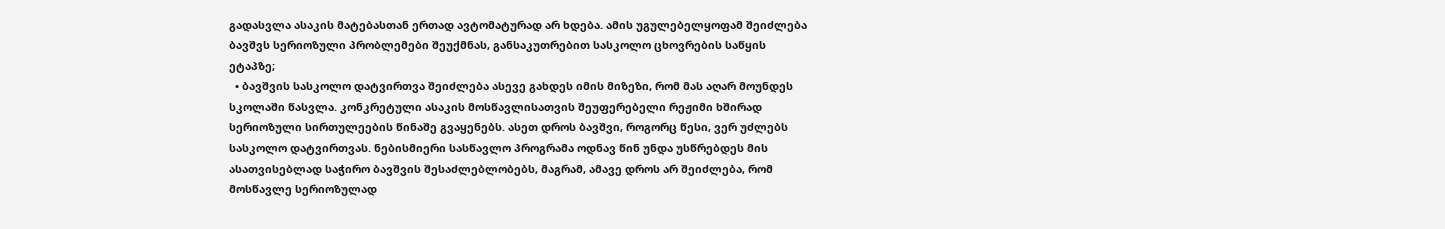გადასვლა ასაკის მატებასთან ერთად ავტომატურად არ ხდება. ამის უგულებელყოფამ შეიძლება ბავშვს სერიოზული პრობლემები შეუქმნას, განსაკუთრებით სასკოლო ცხოვრების საწყის ეტაპზე;
  • ბავშვის სასკოლო დატვირთვა შეიძლება ასევე გახდეს იმის მიზეზი, რომ მას აღარ მოუნდეს სკოლაში წასვლა. კონკრეტული ასაკის მოსწავლისათვის შეუფერებელი რეჟიმი ხშირად სერიოზული სირთულეების წინაშე გვაყენებს. ასეთ დროს ბავშვი, როგორც წესი, ვერ უძლებს სასკოლო დატვირთვას. ნებისმიერი სასწავლო პროგრამა ოდნავ წინ უნდა უსწრებდეს მის ასათვისებლად საჭირო ბავშვის შესაძლებლობებს, მაგრამ, ამავე დროს არ შეიძლება, რომ მოსწავლე სერიოზულად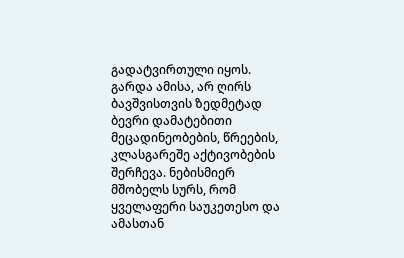გადატვირთული იყოს. გარდა ამისა, არ ღირს ბავშვისთვის ზედმეტად ბევრი დამატებითი მეცადინეობების, წრეების, კლასგარეშე აქტივობების შერჩევა. ნებისმიერ მშობელს სურს, რომ ყველაფერი საუკეთესო და ამასთან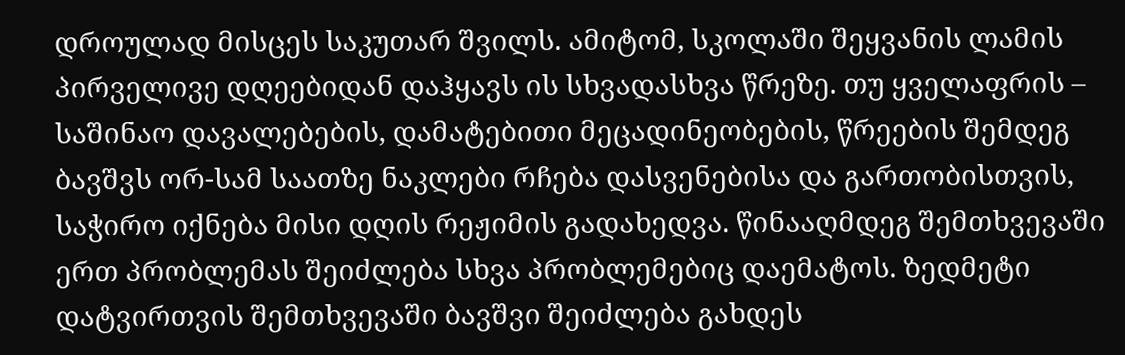დროულად მისცეს საკუთარ შვილს. ამიტომ, სკოლაში შეყვანის ლამის პირველივე დღეებიდან დაჰყავს ის სხვადასხვა წრეზე. თუ ყველაფრის – საშინაო დავალებების, დამატებითი მეცადინეობების, წრეების შემდეგ ბავშვს ორ-სამ საათზე ნაკლები რჩება დასვენებისა და გართობისთვის, საჭირო იქნება მისი დღის რეჟიმის გადახედვა. წინააღმდეგ შემთხვევაში ერთ პრობლემას შეიძლება სხვა პრობლემებიც დაემატოს. ზედმეტი დატვირთვის შემთხვევაში ბავშვი შეიძლება გახდეს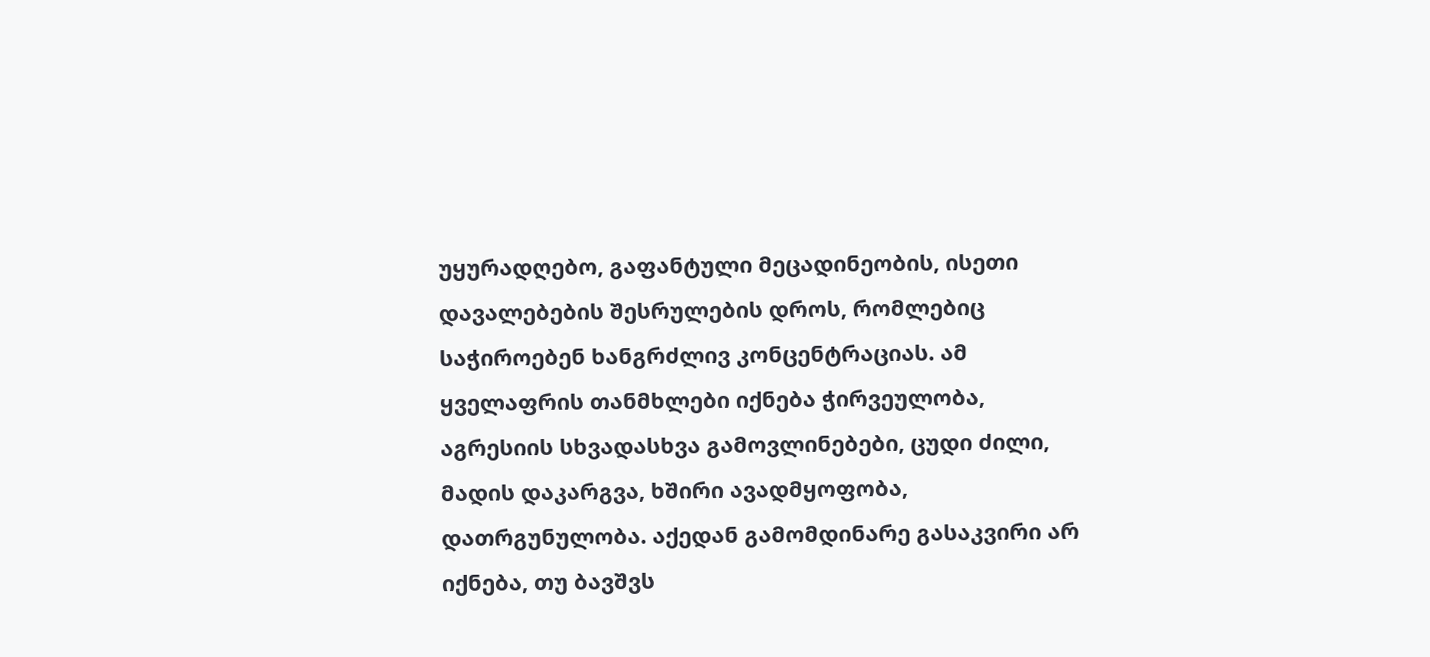უყურადღებო, გაფანტული მეცადინეობის, ისეთი დავალებების შესრულების დროს, რომლებიც საჭიროებენ ხანგრძლივ კონცენტრაციას. ამ ყველაფრის თანმხლები იქნება ჭირვეულობა, აგრესიის სხვადასხვა გამოვლინებები, ცუდი ძილი, მადის დაკარგვა, ხშირი ავადმყოფობა, დათრგუნულობა. აქედან გამომდინარე გასაკვირი არ იქნება, თუ ბავშვს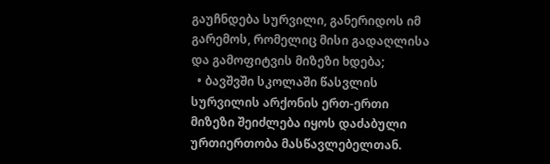გაუჩნდება სურვილი, განერიდოს იმ გარემოს, რომელიც მისი გადაღლისა და გამოფიტვის მიზეზი ხდება;
  • ბავშვში სკოლაში წასვლის სურვილის არქონის ერთ-ერთი მიზეზი შეიძლება იყოს დაძაბული ურთიერთობა მასწავლებელთან.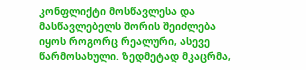კონფლიქტი მოსწავლესა და მასწავლებელს შორის შეიძლება იყოს როგორც რეალური, ასევე წარმოსახული. ზედმეტად მკაცრმა,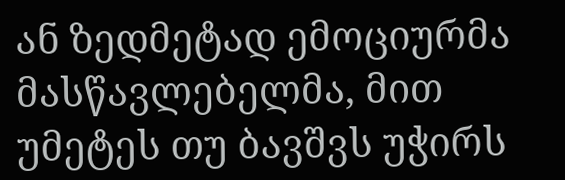ან ზედმეტად ემოციურმა მასწავლებელმა, მით უმეტეს თუ ბავშვს უჭირს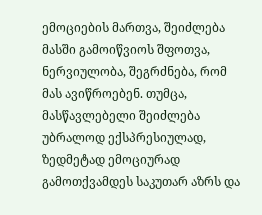ემოციების მართვა, შეიძლება მასში გამოიწვიოს შფოთვა, ნერვიულობა, შეგრძნება, რომ მას ავიწროებენ. თუმცა, მასწავლებელი შეიძლება უბრალოდ ექსპრესიულად, ზედმეტად ემოციურად გამოთქვამდეს საკუთარ აზრს და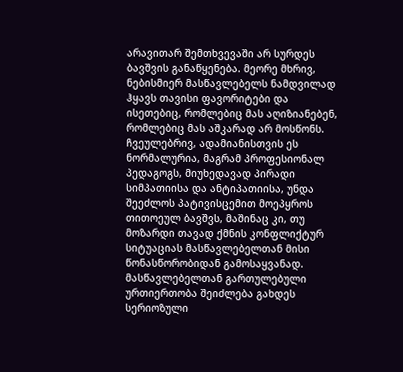არავითარ შემთხვევაში არ სურდეს ბავშვის განაწყენება. მეორე მხრივ, ნებისმიერ მასწავლებელს ნამდვილად ჰყავს თავისი ფავორიტები და ისეთებიც, რომლებიც მას აღიზიანებენ, რომლებიც მას აშკარად არ მოსწონს. ჩვეულებრივ, ადამიანისთვის ეს ნორმალურია, მაგრამ პროფესიონალ პედაგოგს, მიუხედავად პირადი სიმპათიისა და ანტიპათიისა, უნდა შეეძლოს პატივისცემით მოეპყროს თითოეულ ბავშვს, მაშინაც კი, თუ მოზარდი თავად ქმნის კონფლიქტურ სიტუაციას მასწავლებელთან მისი წონასწორობიდან გამოსაყვანად. მასწავლებელთან გართულებული ურთიერთობა შეიძლება გახდეს სერიოზული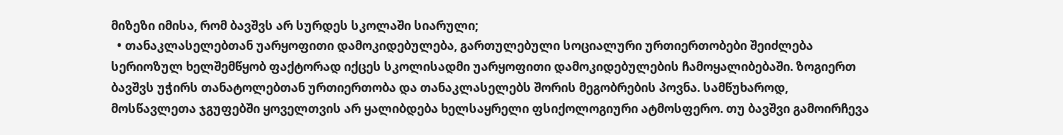მიზეზი იმისა, რომ ბავშვს არ სურდეს სკოლაში სიარული;
  • თანაკლასელებთან უარყოფითი დამოკიდებულება, გართულებული სოციალური ურთიერთობები შეიძლება სერიოზულ ხელშემწყობ ფაქტორად იქცეს სკოლისადმი უარყოფითი დამოკიდებულების ჩამოყალიბებაში. ზოგიერთ ბავშვს უჭირს თანატოლებთან ურთიერთობა და თანაკლასელებს შორის მეგობრების პოვნა. სამწუხაროდ, მოსწავლეთა ჯგუფებში ყოველთვის არ ყალიბდება ხელსაყრელი ფსიქოლოგიური ატმოსფერო. თუ ბავშვი გამოირჩევა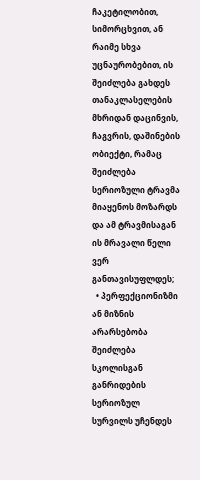ჩაკეტილობით, სიმორცხვით, ან რაიმე სხვა უცნაურობებით, ის შეიძლება გახდეს თანაკლასელების მხრიდან დაცინვის, ჩაგვრის, დაშინების ობიექტი, რამაც შეიძლება სერიოზული ტრავმა მიაყენოს მოზარდს და ამ ტრავმისაგან ის მრავალი წელი ვერ განთავისუფლდეს;
  • პერფექციონიზმი ან მიზნის არარსებობა შეიძლება სკოლისგან განრიდების სერიოზულ სურვილს უჩენდეს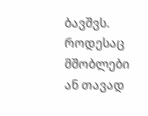ბავშვს. როდესაც მშობლები ან თავად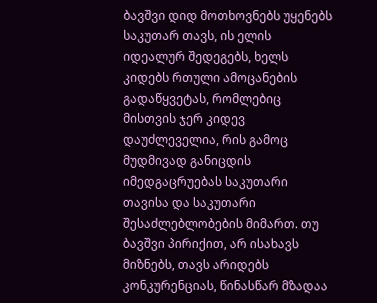ბავშვი დიდ მოთხოვნებს უყენებს საკუთარ თავს, ის ელის იდეალურ შედეგებს, ხელს კიდებს რთული ამოცანების გადაწყვეტას, რომლებიც მისთვის ჯერ კიდევ დაუძლეველია, რის გამოც მუდმივად განიცდის იმედგაცრუებას საკუთარი თავისა და საკუთარი შესაძლებლობების მიმართ. თუ ბავშვი პირიქით, არ ისახავს მიზნებს, თავს არიდებს კონკურენციას, წინასწარ მზადაა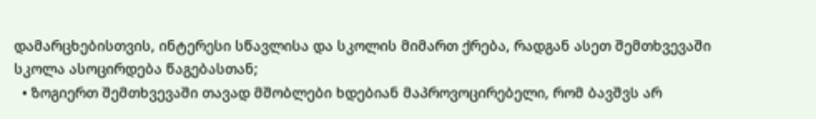დამარცხებისთვის, ინტერესი სწავლისა და სკოლის მიმართ ქრება, რადგან ასეთ შემთხვევაში სკოლა ასოცირდება წაგებასთან;
  • ზოგიერთ შემთხვევაში თავად მშობლები ხდებიან მაპროვოცირებელი, რომ ბავშვს არ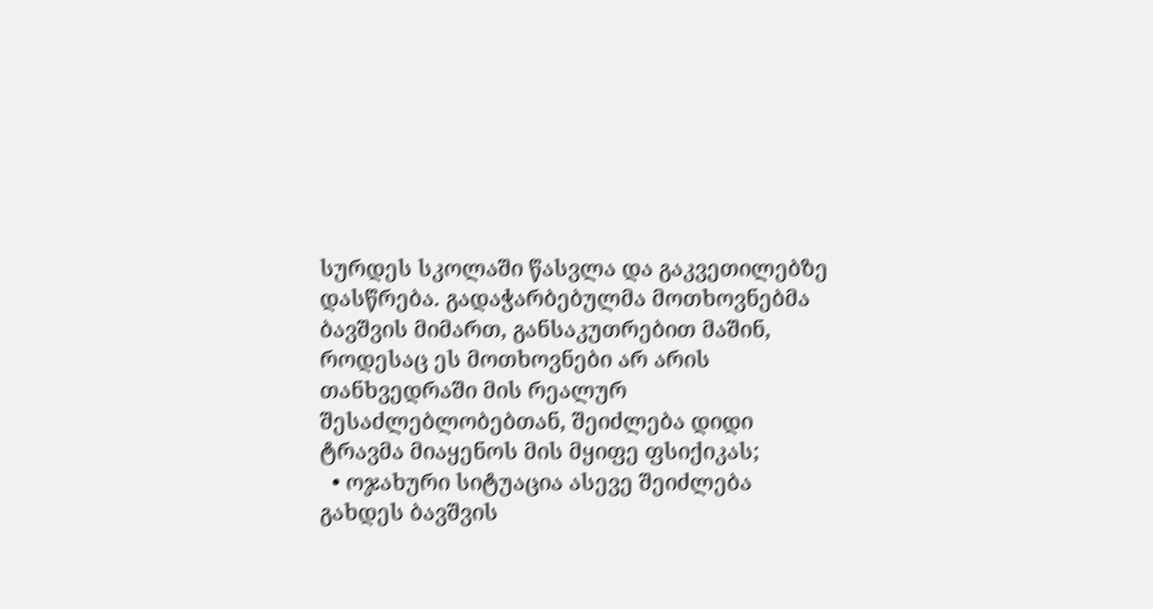სურდეს სკოლაში წასვლა და გაკვეთილებზე დასწრება. გადაჭარბებულმა მოთხოვნებმა ბავშვის მიმართ, განსაკუთრებით მაშინ, როდესაც ეს მოთხოვნები არ არის თანხვედრაში მის რეალურ შესაძლებლობებთან, შეიძლება დიდი ტრავმა მიაყენოს მის მყიფე ფსიქიკას;
  • ოჯახური სიტუაცია ასევე შეიძლება გახდეს ბავშვის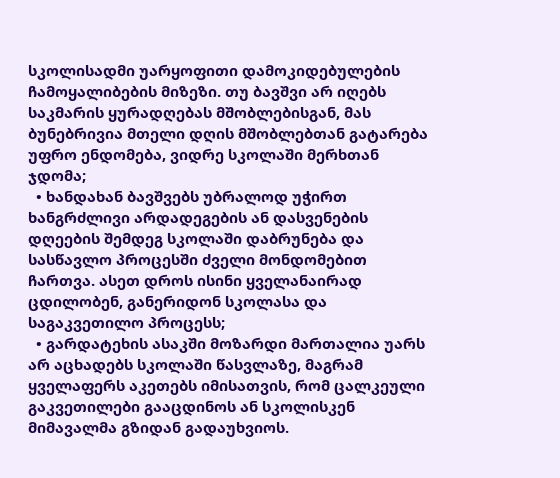სკოლისადმი უარყოფითი დამოკიდებულების ჩამოყალიბების მიზეზი. თუ ბავშვი არ იღებს საკმარის ყურადღებას მშობლებისგან, მას ბუნებრივია მთელი დღის მშობლებთან გატარება უფრო ენდომება, ვიდრე სკოლაში მერხთან ჯდომა;
  • ხანდახან ბავშვებს უბრალოდ უჭირთ ხანგრძლივი არდადეგების ან დასვენების დღეების შემდეგ სკოლაში დაბრუნება და სასწავლო პროცესში ძველი მონდომებით ჩართვა. ასეთ დროს ისინი ყველანაირად ცდილობენ, განერიდონ სკოლასა და საგაკვეთილო პროცესს;
  • გარდატეხის ასაკში მოზარდი მართალია უარს არ აცხადებს სკოლაში წასვლაზე, მაგრამ ყველაფერს აკეთებს იმისათვის, რომ ცალკეული გაკვეთილები გააცდინოს ან სკოლისკენ მიმავალმა გზიდან გადაუხვიოს.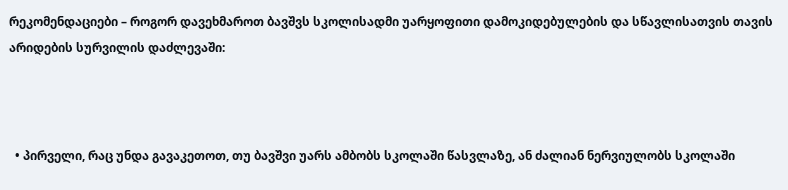რეკომენდაციები – როგორ დავეხმაროთ ბავშვს სკოლისადმი უარყოფითი დამოკიდებულების და სწავლისათვის თავის არიდების სურვილის დაძლევაში:



  • პირველი, რაც უნდა გავაკეთოთ, თუ ბავშვი უარს ამბობს სკოლაში წასვლაზე, ან ძალიან ნერვიულობს სკოლაში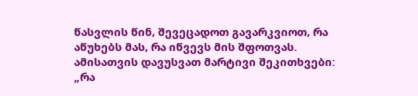წასვლის წინ, შევეცადოთ გავარკვიოთ, რა აწუხებს მას, რა იწვევს მის შფოთვას. ამისათვის დავუსვათ მარტივი შეკითხვები: „რა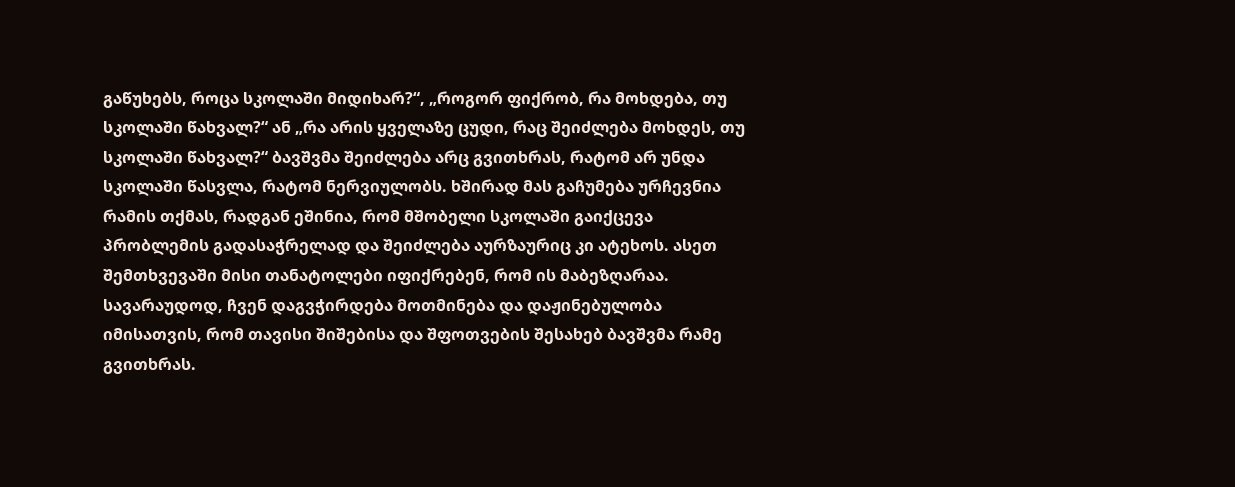გაწუხებს, როცა სკოლაში მიდიხარ?“, „როგორ ფიქრობ, რა მოხდება, თუ სკოლაში წახვალ?“ ან „რა არის ყველაზე ცუდი, რაც შეიძლება მოხდეს, თუ სკოლაში წახვალ?“ ბავშვმა შეიძლება არც გვითხრას, რატომ არ უნდა სკოლაში წასვლა, რატომ ნერვიულობს. ხშირად მას გაჩუმება ურჩევნია რამის თქმას, რადგან ეშინია, რომ მშობელი სკოლაში გაიქცევა პრობლემის გადასაჭრელად და შეიძლება აურზაურიც კი ატეხოს. ასეთ შემთხვევაში მისი თანატოლები იფიქრებენ, რომ ის მაბეზღარაა. სავარაუდოდ, ჩვენ დაგვჭირდება მოთმინება და დაჟინებულობა იმისათვის, რომ თავისი შიშებისა და შფოთვების შესახებ ბავშვმა რამე გვითხრას.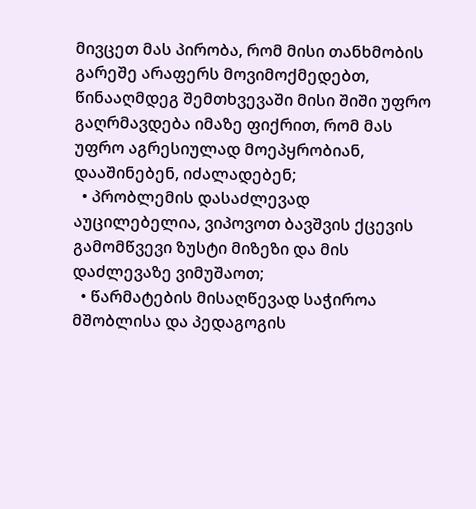მივცეთ მას პირობა, რომ მისი თანხმობის გარეშე არაფერს მოვიმოქმედებთ, წინააღმდეგ შემთხვევაში მისი შიში უფრო გაღრმავდება იმაზე ფიქრით, რომ მას უფრო აგრესიულად მოეპყრობიან, დააშინებენ, იძალადებენ;
  • პრობლემის დასაძლევად აუცილებელია, ვიპოვოთ ბავშვის ქცევის გამომწვევი ზუსტი მიზეზი და მის დაძლევაზე ვიმუშაოთ;
  • წარმატების მისაღწევად საჭიროა მშობლისა და პედაგოგის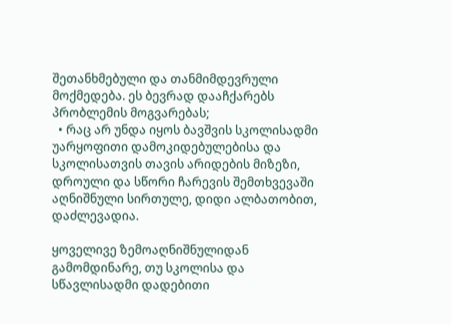შეთანხმებული და თანმიმდევრული მოქმედება. ეს ბევრად დააჩქარებს პრობლემის მოგვარებას;
  • რაც არ უნდა იყოს ბავშვის სკოლისადმი უარყოფითი დამოკიდებულებისა და სკოლისათვის თავის არიდების მიზეზი, დროული და სწორი ჩარევის შემთხვევაში აღნიშნული სირთულე, დიდი ალბათობით, დაძლევადია.

ყოველივე ზემოაღნიშნულიდან გამომდინარე, თუ სკოლისა და სწავლისადმი დადებითი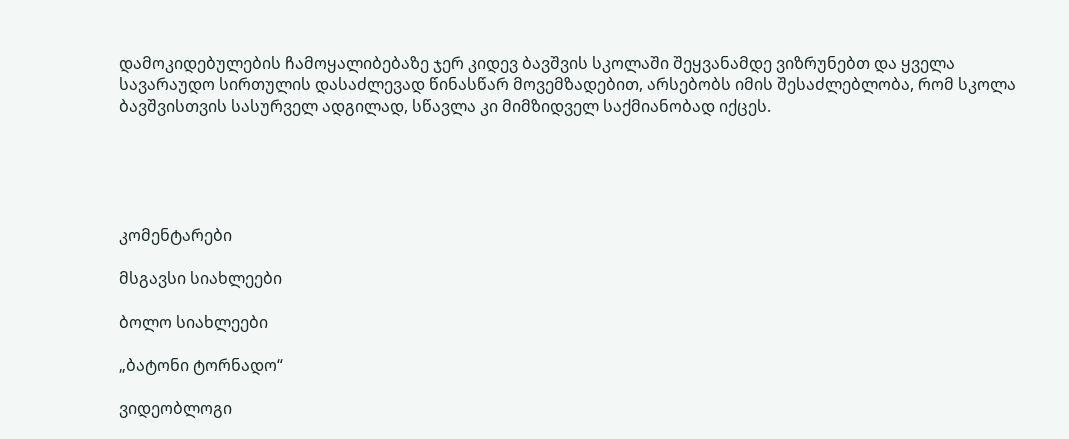დამოკიდებულების ჩამოყალიბებაზე ჯერ კიდევ ბავშვის სკოლაში შეყვანამდე ვიზრუნებთ და ყველა სავარაუდო სირთულის დასაძლევად წინასწარ მოვემზადებით, არსებობს იმის შესაძლებლობა, რომ სკოლა ბავშვისთვის სასურველ ადგილად, სწავლა კი მიმზიდველ საქმიანობად იქცეს.





კომენტარები

მსგავსი სიახლეები

ბოლო სიახლეები

„ბატონი ტორნადო“

ვიდეობლოგი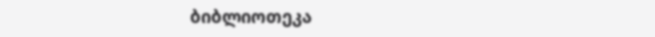ბიბლიოთეკა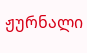ჟურნალი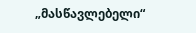„მასწავლებელი“